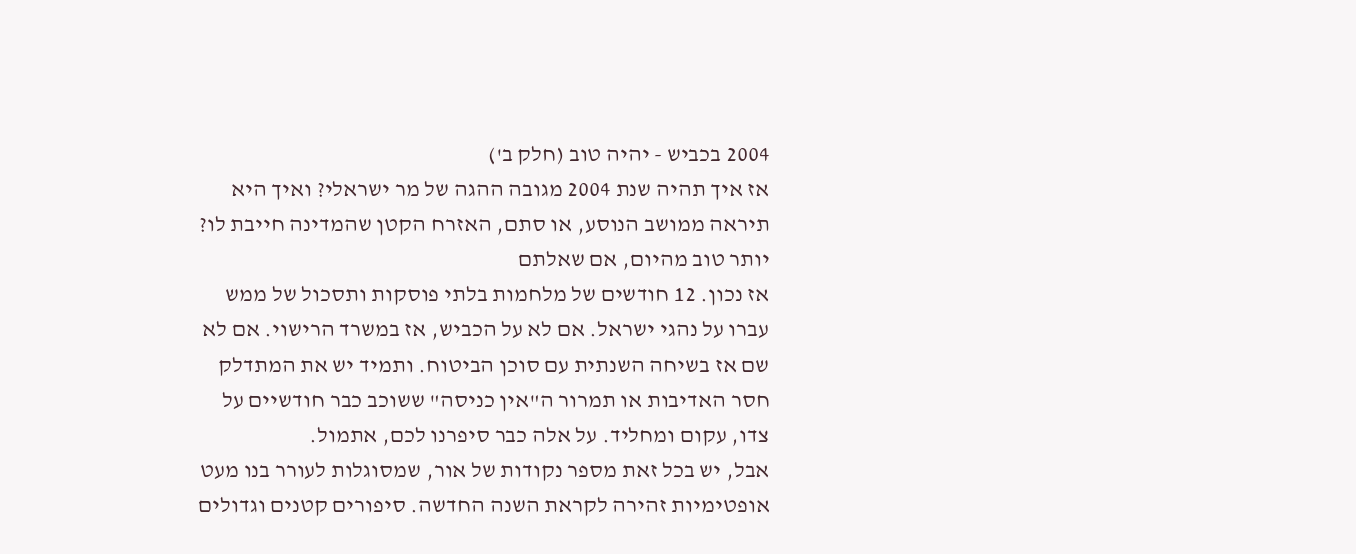2004 בכביש - יהיה טוב (חלק ב')
אז איך תהיה שנת 2004 מגובה ההגה של מר ישראלי? ואיך היא תיראה ממושב הנוסע, או סתם, האזרח הקטן שהמדינה חייבת לו? יותר טוב מהיום, אם שאלתם
אז נכון. 12 חודשים של מלחמות בלתי פוסקות ותסכול של ממש עברו על נהגי ישראל. אם לא על הכביש, אז במשרד הרישוי. אם לא שם אז בשיחה השנתית עם סוכן הביטוח. ותמיד יש את המתדלק חסר האדיבות או תמרור ה"אין כניסה" ששוכב כבר חודשיים על צדו, עקום ומחליד. על אלה כבר סיפרנו לכם, אתמול.
אבל, יש בכל זאת מספר נקודות של אור, שמסוגלות לעורר בנו מעט אופטימיות זהירה לקראת השנה החדשה. סיפורים קטנים וגדולים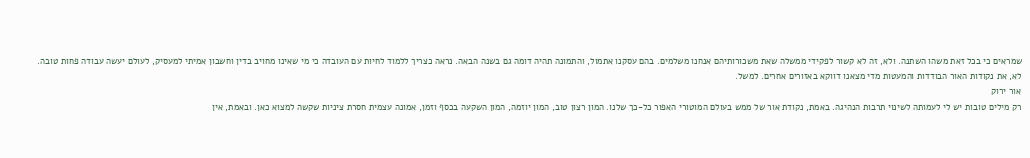שמראים כי בכל זאת משהו השתנה. ולא, זה לא קשור לפקידי ממשלה שאת משכורותיהם אנחנו משלמים. בהם עסקנו אתמול, והתמונה תהיה דומה גם בשנה הבאה. נראה כצריך ללמוד לחיות עם העובדה כי מי שאינו מחויב בדין וחשבון אמיתי למעסיק, לעולם יעשה עבודה פחות טובה.
לא, את נקודות האור הבודדות והמעטות מדי מצאנו דווקא באזורים אחרים. למשל.
אור ירוק
רק מילים טובות יש לי לעמותה לשינוי תרבות הנהיגה. באמת, נקודת אור של ממש בעולם המוטורי האפור כל-כך שלנו. המון רצון טוב, המון יוזמה, המון השקעה בכסף וזמן, אמונה עצמית חסרת ציניות שקשה למצוא כאן. ובאמת, אין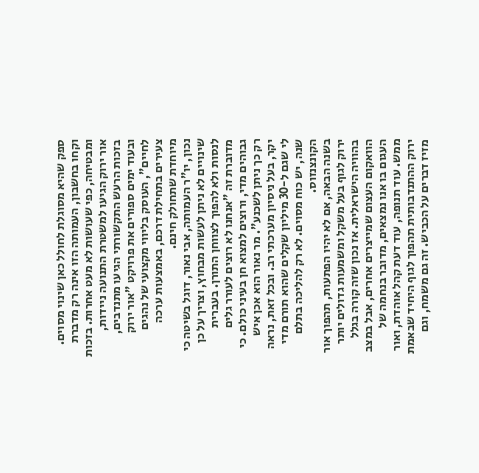ספק שהיא מסוגלת לחולל כאן שינוי מסוים.
וקחו בחשבון, העמותה הזו אינה רק מדברת ומבטיחה, כפי שעושות לא מעט אחרות. בזכות אור ירוק הגיעו למשטרת התנועה ניידות, בזכות הרעש התקשורתי הגיעו מתנדבים, ובעוד ימים ספורים את פרויקט "אור ירוק לחיים", העוסק בליווי מקצועי של נהגים צעירים בתחילת דרכם, באמצעות ערכה מיוחדת שתחולק חינם.
נכון, יו"ר העמותה, אבי נאור, דוגל בשיטה כי שינויים לא ניתן לעשות מבחוץ, וצריך על כן לנסות ולא להפוך לצווחן התורן. בעברית מדוברת זה "אנחנו לא רוצים לעורר גלים גבוהים מדי, ורוצים למצוא חן בעיני כולם. כי רק כך ניתן לשכנע". מר נאור הוא אכן איש יקר, בעל ניסיון מערכתי רב. ובכל זאת, נראה לי שגם ל-30 מיליון שקלים שהוא תורם מדי שנה, יש כוח מסוים. לא רק להליכה בתלם הקונצנזוס.
בשנה הבאה, אם לא יהיו הפתעות, תהפוך אור ירוק לגוף בעל משקל ומשמעות גדולים יותר בהוויה הישראלית. אז נכון שזה קורה בגלל הוואקום העצום שמייצרים אחרים, אבל במצב העגום בו אנו נמצאים, מדובר בנחמה של ממש. עוד תנופה, עוד דעת קהל אוהדת, ואור ירוק ההתנדבותית תהפוך לגוף היחיד שבאמת מזיז דברים על הכביש. זה גם משמח, וגם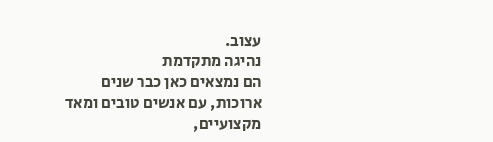עצוב.
נהיגה מתקדמת
הם נמצאים כאן כבר שנים ארוכות, עם אנשים טובים ומאד מקצועיים,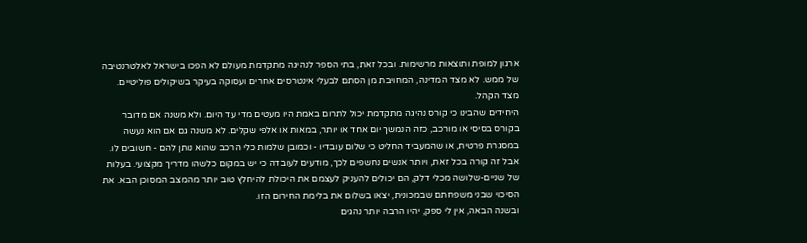ארגון למופת ותוצאות מרשימות. ובכל זאת, בתי הספר לנהיגה מתקדמת מעולם לא הפכו בישראל לאלטרנטיבה של ממש. לא מצד המדינה, המחויבת מן הסתם לבעלי אינטרסים אחרים ועסוקה בעיקר בשיקולים פוליטיים. מצד הקהל.
היחידים שהבינו כי קורס נהיגה מתקדמת יכול לתרום באמת היו מעטים מדי עד היום. ולא משנה אם מדובר בקורס בסיסי או מורכב, כזה הנמשך יום אחד או יותר, במאות או אלפי שקלים. לא משנה גם אם הוא נעשה במסגרת פרטית, או שהמעביד החליט כי שלום עובדיו - וכמובן שלמות כלי הרכב שהוא נותן להם - חשובים לו.
אבל זה קורה בכל זאת, ויותר אנשים נחשפים לכך, מודעים לעובדה כי יש במקום כלשהו מדריך מקצועי. בעלות של שניים-שלושה מכלי דלק, הם יכולים להעניק לעצמם את היכולת להיחלץ טוב יותר מהמצב המסוכן הבא. את הסיכוי שבני משפחתם שבמכונית, יצאו בשלום את בלימת החירום הזו.
ובשנה הבאה, אין לי ספק, יהיו הרבה יותר נהגים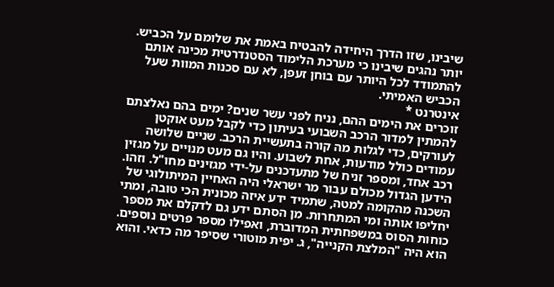שיבינו, שזו הדרך היחידה להבטיח באמת את שלומם על הכביש. יותר נהגים שיבינו כי מערכת הלימוד הסטנדרטית מכינה אותם להתמודד לכל היותר עם בוחן זעפן, לא עם סכנות המוות שעל הכביש האמיתי.
אינטרנט *
זוכרים את הימים ההם, נניח לפני עשר שנים? ימים בהם נאלצתם להמתין למדור הרכב השבועי בעיתון כדי לקבל מעט אוקטן לעורקים, כדי לגלות מה קורה בתעשיית הרכב. שניים שלושה עמודים כולל מודעות, אחת לשבוע. והיו גם מעט מנויים על מגזין רכב אחד, ומספר זניח של מתעדכנים על-ידי מגזינים מחו"ל. וזהו.
הידען הגדול מכולם עבור מר ישראלי היה האחיין המיתולוגי של השכנה מהקומה למטה, שתמיד ידע איזה מכונית הכי טובה, ומתי יחליפו אותה ומי המתחרות. מן הסתם ידע גם לדקלם את מספר כוחות הסוס במשפחתית המדוברת, ואפילו מספר פרטים נוספים. הוא היה "המלצת הקנייה", ג. יפית מוטורי שסיפר מה כדאי. והוא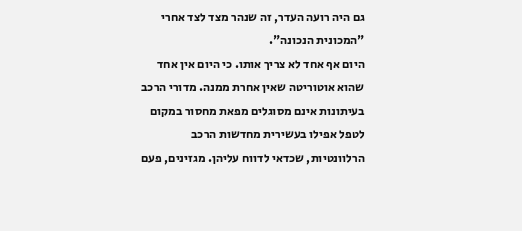גם היה רועה העדר, זה שנהר מצד לצד אחרי "המכונית הנכונה".
היום אף אחד לא צריך אותו. כי היום אין אחד שהוא אוטוריטה שאין אחרת ממנה. מדורי הרכב בעיתונות אינם מסוגלים מפאת מחסור במקום לטפל אפילו בעשירית מחדשות הרכב הרלוונטיות, שכדאי לדווח עליהן. מגזינים, פעם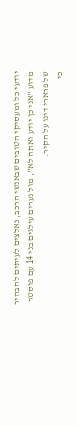יודעי כל ומעסיקי הטובים שבאנשי הרכב, נאלצים לעיתים להבהיר מדוע "אני כן יודע ואתה לא", מול נערים עילגים בני 14 עם פוסטר של פרארי דינו על הקיר.
כי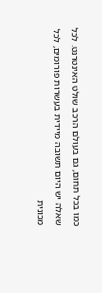כמו בכל תחום, גם בעולם הרכב שולט האינטרנט. לכל שאלה יש היום תשובה מיידית בעשרות פורומים, לכל מכונית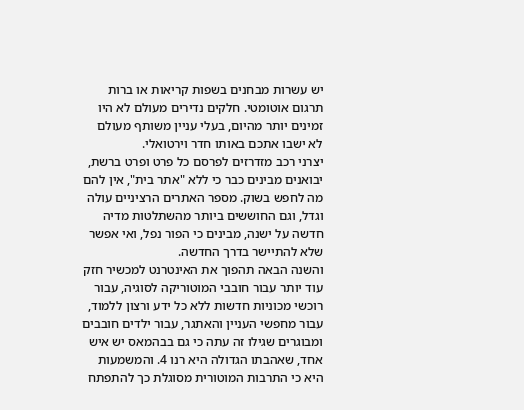יש עשרות מבחנים בשפות קריאות או ברות תרגום אוטומטי. חלקים נדירים מעולם לא היו זמינים יותר מהיום, בעלי עניין משותף מעולם לא ישבו אתכם באותו חדר וירטואלי.
יצרני רכב מזדרזים לפרסם כל פרט ופרט ברשת, יבואנים מבינים כבר כי ללא "אתר בית", אין להם מה לחפש בשוק. מספר האתרים הרציניים עולה וגדל, וגם החוששים ביותר מהשתלטות מדיה חדשה על ישנה, מבינים כי הפור נפל, ואי אפשר שלא להתיישר בדרך החדשה.
והשנה הבאה תהפוך את האינטרנט למכשיר חזק עוד יותר עבור חובבי המוטוריקה לסוגיה, עבור רוכשי מכוניות חדשות ללא כל ידע ורצון ללמוד, עבור מחפשי העניין והאתגר, עבור ילדים חובבים ומבוגרים שגילו זה עתה כי גם בבהמאס יש איש אחד, שאהבתו הגדולה היא רנו 4. והמשמעות היא כי התרבות המוטורית מסוגלת כך להתפתח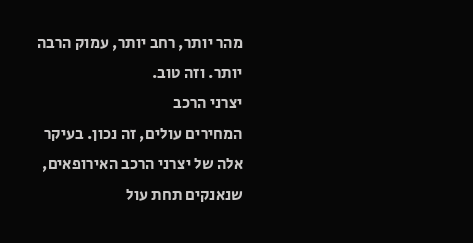מהר יותר, רחב יותר, עמוק הרבה יותר. וזה טוב.
יצרני הרכב
המחירים עולים, זה נכון. בעיקר אלה של יצרני הרכב האירופאים, שנאנקים תחת עול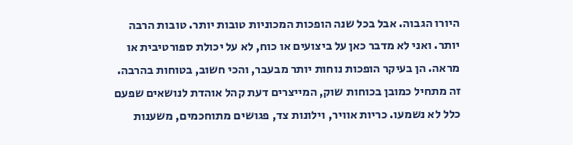היורו הגבוה. אבל בכל שנה הופכות המכוניות טובות יותר. טובות הרבה יותר. ואני לא מדבר כאן על ביצועים או כוח, לא על יכולת ספורטיבית או מראה. הן בעיקר הופכות נוחות יותר מבעבר, והכי חשוב, בטוחות בהרבה.
זה מתחיל כמובן בכוחות שוק, המייצרים דעת קהל אוהדת לנושאים שפעם כלל לא נשמעו. כריות אוויר, וילונות צד, פגושים מתוחכמים, משענות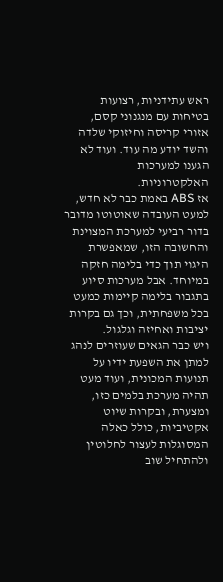ראש עתידניות, רצועות בטיחות עם מנגנוני קסם, אזורי קריסה וחיזוקי שלדה והשד יודע מה עוד. ועוד לא הגענו למערכות האלקטרוניות.
אז ABS באמת כבר לא חדש, למעט העובדה שאוטוטו מדובר בדור רביעי למערכת המצוינת והחשובה הזו, שמאפשרת היגוי תוך כדי בלימה חזקה במיוחד. אבל מערכות סיוע בתגבור בלימה קיימות כמעט בכל משפחתית, וכך גם בקרות יציבות ואחיזה וגלגול.
ויש כבר הגאים שעוזרים לנהג למתן את השפעת ידיו על תנועות המכונית, ועוד מעט תהיה מערכת בלמים כזו, ומצערת, ובקרות שיוט אקטיביות, כולל כאלה המסוגלות לעצור לחלוטין ולהתחיל שוב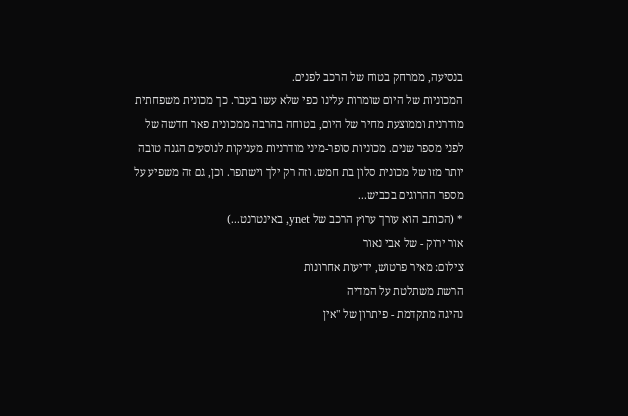בנסיעה, ממרחק בטוח של הרכב לפנים.
המכוניות של היום שומרות עלינו כפי שלא עשו בעבר. כך מכונית משפחתית מודרנית וממוצעת מחיר של היום, בטוחה בהרבה ממכונית פאר חדשה של לפני מספר שנים. מכוניות סופר-מיני מודרניות מעניקות לנוסעים הגנה טובה יותר מזו של מכונית סלון בת חמש. וזה רק ילך וישתפר. וכן, גם זה משפיע על מספר ההרוגים בכביש...
* (הכותב הוא עורך ערוץ הרכב של ynet, באינטרנט...)
אור ירוק - של אבי נאור
צילום: מאיר פרטוש, ידיעות אחרונות
הרשת משתלטת על המדיה
נהיגה מתקדמת - פיתרון של "אין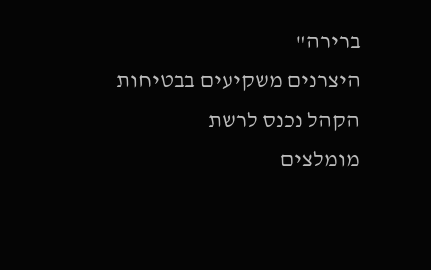ברירה"
היצרנים משקיעים בבטיחות
הקהל נכנס לרשת
מומלצים